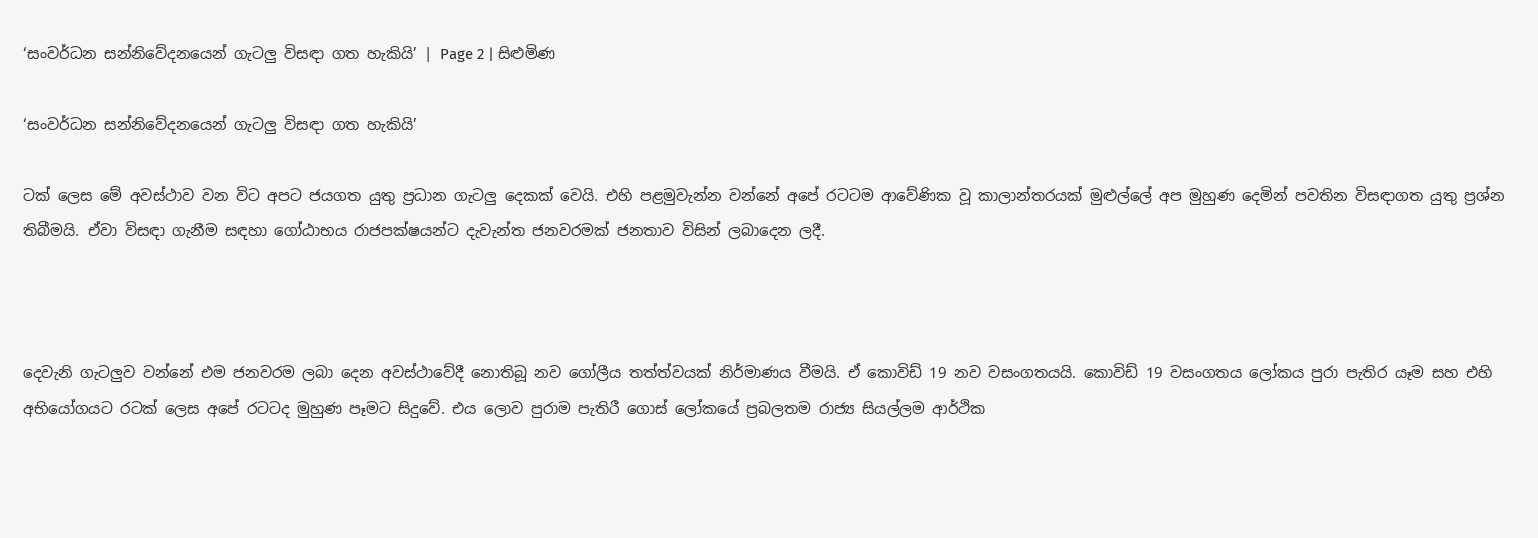‘සංවර්ධන සන්නිවේදනයෙන් ගැටලු විසඳා ගත හැකියි’ | Page 2 | සිළුමිණ

‘සංවර්ධන සන්නිවේදනයෙන් ගැටලු විසඳා ගත හැකියි’

ටක් ලෙස මේ අවස්ථාව වන විට අපට ජයගත යුතු ප්‍රධාන ගැටලු දෙකක් වෙයි. එහි පළමුවැන්න වන්නේ අපේ රටටම ආවේණික වූ කාලාන්තරයක් මුළුල්ලේ අප මුහුණ දෙමින් පවතින විසඳාගත යුතු ප්‍රශ්න තිබීමයි. ඒවා විසඳා ගැනීම සඳහා ගෝඨාභය රාජපක්ෂයන්ට දැවැන්ත ජනවරමක් ජනතාව විසින් ලබාදෙන ලදී.



දෙවැනි ගැටලුව වන්නේ එම ජනවරම ලබා දෙන අවස්ථාවේදී නොතිබූ නව ගෝලීය තත්ත්වයක් නිර්මාණය වීමයි. ඒ කොවිඩ් 19 නව වසංගතයයි. කොවිඩ් 19 වසංගතය ලෝකය පුරා පැතිර යෑම සහ එහි අභියෝගයට රටක් ලෙස අපේ රටටද මුහුණ පෑමට සිදුවේ. එය ලොව පුරාම පැතිරී ගොස් ලෝකයේ ප්‍රබලතම රාජ්‍ය සියල්ලම ආර්ථික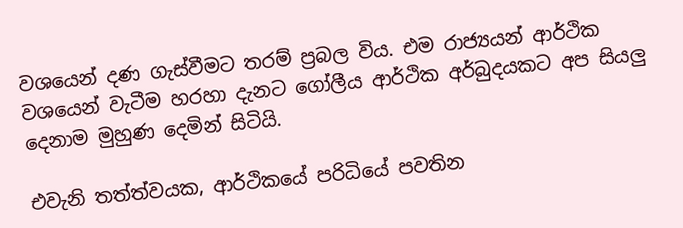වශයෙන් දණ ගැස්වීමට තරම් ප්‍රබල විය. එම රාජ්‍යයන් ආර්ථික වශයෙන් වැටීම හරහා දැනට ගෝලීය ආර්ථික අර්බුදයකට අප සියලු දෙනාම මුහුණ දෙමින් සිටියි.

එවැනි තත්ත්වයක, ආර්ථිකයේ පරිධියේ පවතින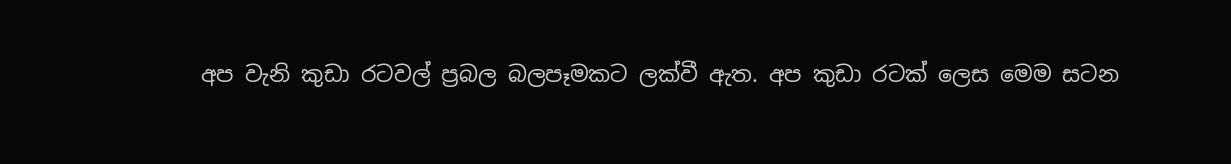අප වැනි කුඩා රටවල් ප්‍රබල බලපෑමකට ලක්වී ඇත. අප කුඩා රටක් ලෙස මෙම සටන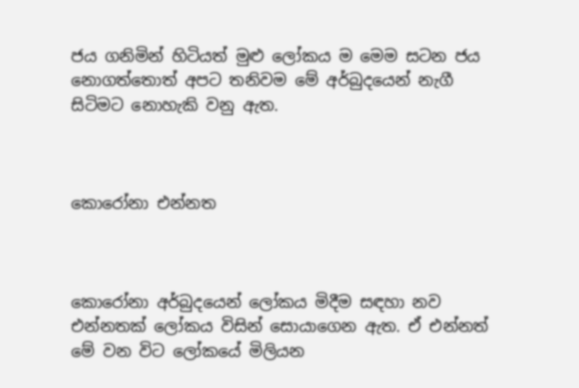ජය ගනිමින් හිටියත් මුළු ලෝකය ම මෙම සටන ජය නොගත්තොත් අපට තනිවම මේ අර්බුදයෙන් නැගී සිටිමට නොහැකි වනු ඇත.



කොරෝනා එන්නත



කොරෝනා අර්බුදයෙන් ලෝකය මිදීම සඳහා නව එන්නතක් ලෝකය විසින් සොයාගෙන ඇත. ඒ එන්නත් මේ වන විට ලෝකයේ මිලියන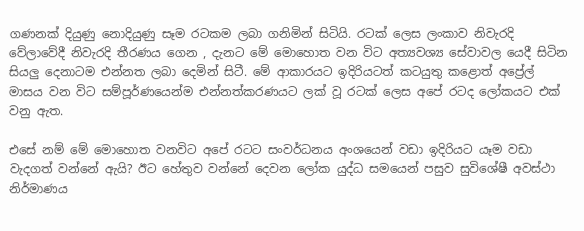ගණනක් දියුණු නොදියුණු සෑම රටකම ලබා ගනිමින් සිටියි. රටක් ලෙස ලංකාව නිවැරදි වේලාවේදී නිවැරදි තීරණය ගෙන , දැනට මේ මොහොත වන විට අත්‍යවශ්‍ය සේවාවල යෙදී සිටින සියලු දෙනාටම එන්නත ලබා දෙමින් සිටී. මේ ආකාරයට ඉදිරියටත් කටයුතු කළොත් අප්‍රේල් මාසය වන විට සම්පූර්ණයෙන්ම එන්නත්කරණයට ලක් වූ රටක් ලෙස අපේ රටද ලෝකයට එක් වනු ඇත.

එසේ නම් මේ මොහොත වනවිට අපේ රටට සංවර්ධනය අංශයෙන් වඩා ඉදිරියට යෑම වඩා වැදගත් වන්නේ ඇයි? ඊට හේතුව වන්නේ දෙවන ලෝක යුද්ධ සමයෙන් පසුව සුවිශේෂී අවස්ථා නිර්මාණය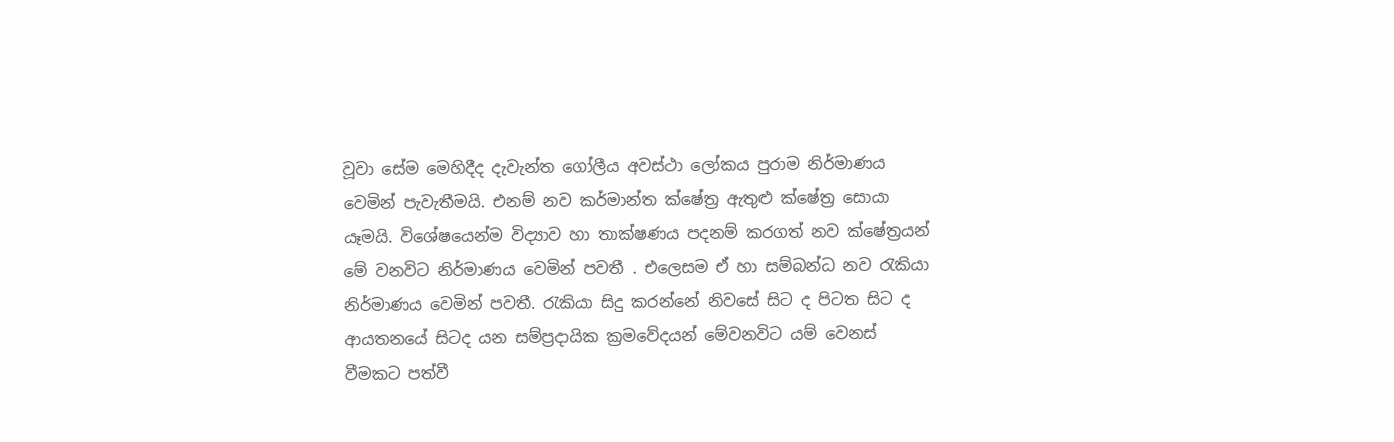වූවා සේම මෙහිදීද දැවැන්ත ගෝලීය අවස්ථා ලෝකය පුරාම නිර්මාණය වෙමින් පැවැතීමයි. එනම් නව කර්මාන්ත ක්ෂේත්‍ර ඇතුළු ක්ෂේත්‍ර සොයා යෑමයි. විශේෂයෙන්ම විද්‍යාව හා තාක්ෂණය පදනම් කරගත් නව ක්ෂේත්‍රයන් මේ වනවිට නිර්මාණය වෙමින් පවතී . එලෙසම ඒ හා සම්බන්ධ නව රැකියා නිර්මාණය වෙමින් පවතී. රැකියා සිදු කරන්නේ නිවසේ සිට ද පිටත සිට ද ආයතනයේ සිටද යන සම්ප්‍රදායික ක්‍රමවේදයන් මේවනවිට යම් වෙනස් වීමකට පත්වී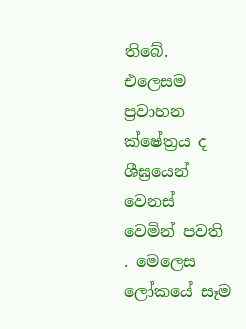තිබේ. එලෙසම ප්‍රවාහන ක්ෂේත්‍රය ද ශීඝ්‍රයෙන් වෙනස් වෙමින් පවති . මෙලෙස ලෝකයේ සෑම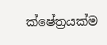ක්ෂේත්‍රයක්ම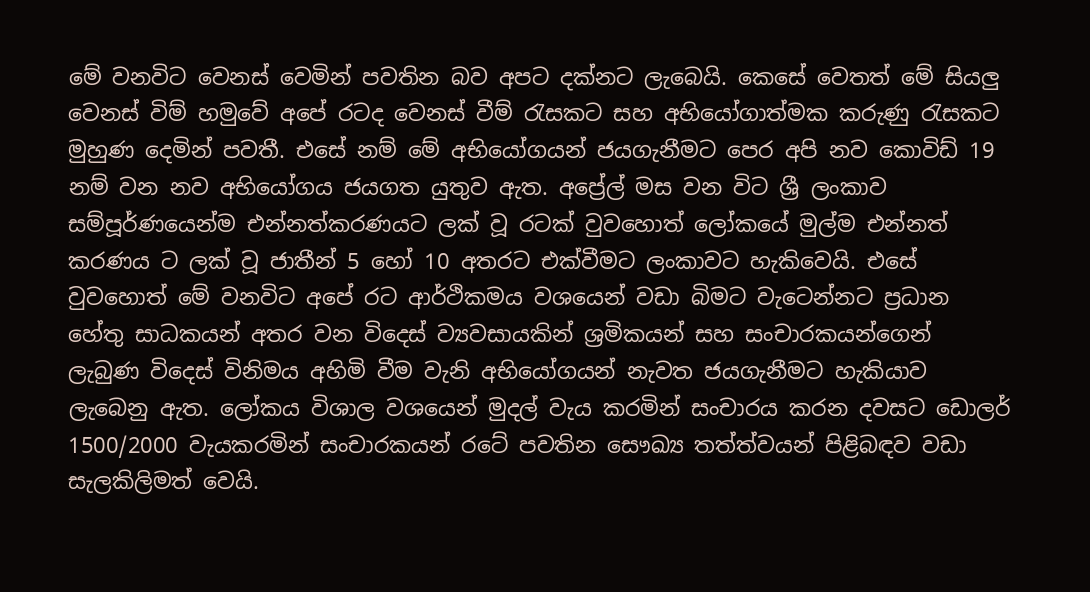මේ වනවිට වෙනස් වෙමින් පවතින බව අපට දක්නට ලැබෙයි. කෙසේ වෙතත් මේ සියලු වෙනස් විම් හමුවේ අපේ රටද වෙනස් වීම් රැසකට සහ අභියෝගාත්මක කරුණු රැසකට මුහුණ දෙමින් පවතී. එසේ නම් මේ අභියෝගයන් ජයගැනීමට පෙර අපි නව කොවිඩ් 19 නම් වන නව අභියෝගය ජයගත යුතුව ඇත. අප්‍රේල් මස වන විට ශ්‍රී ලංකාව සම්පූර්ණයෙන්ම එන්නත්කරණයට ලක් වූ රටක් වුවහොත් ලෝකයේ මුල්ම එන්නත් කරණය ට ලක් වූ ජාතීන් 5 හෝ 10 අතරට එක්වීමට ලංකාවට හැකිවෙයි. එසේ වුවහොත් මේ වනවිට අපේ රට ආර්ථිකමය වශයෙන් වඩා බිමට වැටෙන්නට ප්‍රධාන හේතු සාධකයන් අතර වන විදෙස් ව්‍යවසායකින් ශ්‍රමිකයන් සහ සංචාරකයන්ගෙන් ලැබුණ විදෙස් විනිමය අහිමි වීම වැනි අභියෝගයන් නැවත ජයගැනීමට හැකියාව ලැබෙනු ඇත. ලෝකය විශාල වශයෙන් මුදල් වැය කරමින් සංචාරය කරන දවසට ඩොලර් 1500/2000 වැයකරමින් සංචාරකයන් රටේ පවතින සෞඛ්‍ය තත්ත්වයන් පිළිබඳව වඩා සැලකිලිමත් වෙයි.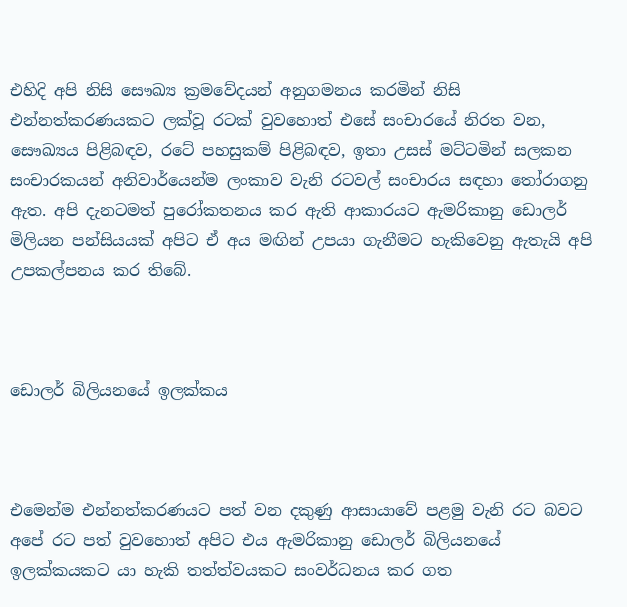එහිදි අපි නිසි සෞඛ්‍ය ක්‍රමවේදයන් අනුගමනය කරමින් නිසි එන්නත්කරණයකට ලක්වූ රටක් වුවහොත් එසේ සංචාරයේ නිරත වන, සෞඛ්‍යය පිළිබඳව, රටේ පහසුකම් පිළිබඳව, ඉතා උසස් මට්ටමින් සලකන සංචාරකයන් අනිවාර්යෙන්ම ලංකාව වැනි රටවල් සංචාරය සඳහා තෝරාගනු ඇත. අපි දැනටමත් පුරෝකතනය කර ඇති ආකාරයට ඇමරිකානු ඩොලර් මිලියන පන්සියයක් අපිට ඒ අය මඟින් උපයා ගැනීමට හැකිවෙනු ඇතැයි අපි උපකල්පනය කර තිබේ.



ඩොලර් බිලියනයේ ඉලක්කය



එමෙන්ම එන්නත්කරණයට පත් වන දකුණු ආසායාවේ පළමු වැනි රට බවට අපේ රට පත් වුවහොත් අපිට එය ඇමරිකානු ඩොලර් බිලියනයේ ඉලක්කයකට යා හැකි තත්ත්වයකට සංවර්ධනය කර ගත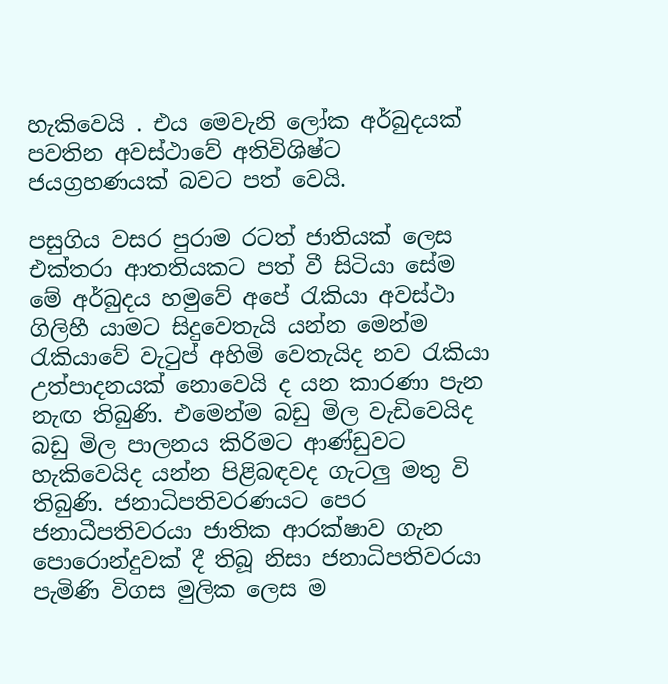හැකිවෙයි . එය මෙවැනි ලෝක අර්බුදයක් පවතින අවස්ථාවේ අතිවිශිෂ්ට ජයග්‍රහණයක් බවට පත් වෙයි.

පසුගිය වසර පුරාම රටත් ජාතියක් ලෙස එක්තරා ආතතියකට පත් වී සිටියා සේම මේ අර්බුදය හමුවේ අපේ රැකියා අවස්ථා ගිලිහී යාමට සිදුවෙතැයි යන්න මෙන්ම රැකියාවේ වැටුප් අහිමි වෙතැයිද නව රැකියා උත්පාදනයක් නොවෙයි ද යන කාරණා පැන නැඟ තිබුණි. එමෙන්ම බඩු මිල වැඩිවෙයිද බඩු මිල පාලනය කිරිමට ආණ්ඩුවට හැකිවෙයිද යන්න පිළිබඳවද ගැටලු මතු වි තිබුණි. ජනාධිපතිවරණයට පෙර ජනාධීපතිවරයා ජාතික ආරක්ෂාව ගැන පොරොන්දුවක් දී තිබූ නිසා ජනාධිපතිවරයා පැමිණි විගස මුලික ලෙස ම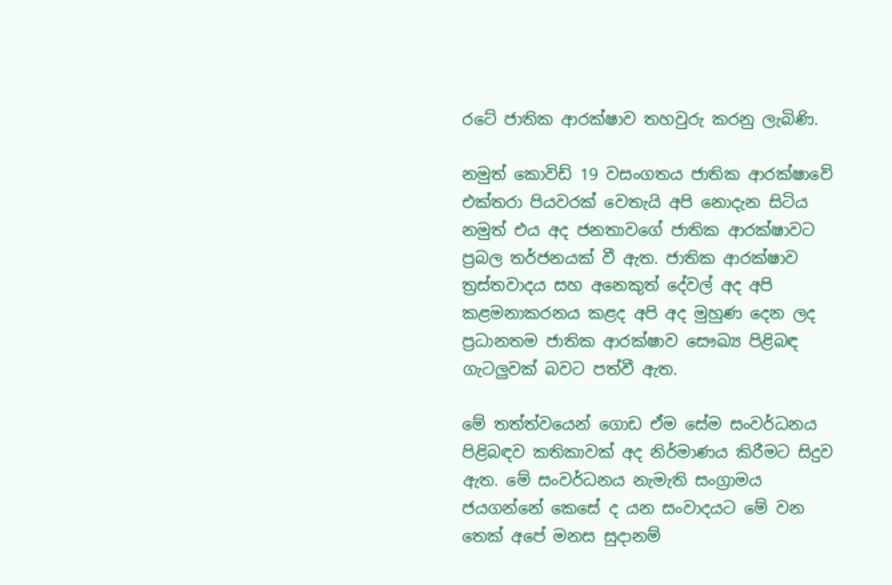රටේ ජාතික ආරක්ෂාව තහවුරු කරනු ලැබිණි.

නමුත් කොවිඩ් 19 වසංගතය ජාතික ආරක්ෂාවේ එක්තරා පියවරක් වෙතැයි අපි නොදැන සිටිය නමුත් එය අද ජනතාවගේ ජාතික ආරක්ෂාවට ප්‍රබල තර්ජනයක් වී ඇත. ජාතික ආරක්ෂාව ත්‍රස්තවාදය සහ අනෙකුත් දේවල් අද අපි කළමනාකරනය කළද අපි අද මුහුණ දෙන ලද ප්‍රධානතම ජාතික ආරක්ෂාව සෞඛ්‍ය පිළිබඳ ගැටලුවක් බවට පත්වී ඇත.

මේ තත්ත්වයෙන් ගොඩ ඒම සේම සංවර්ධනය පිළිබඳව කතිකාවක් අද නිර්මාණය කිරීමට සිදුව ඇත. මේ සංවර්ධනය නැමැති සංග්‍රාමය ජයගන්නේ කෙසේ ද යන සංවාදයට මේ වන තෙක් අපේ මනස සුදානම්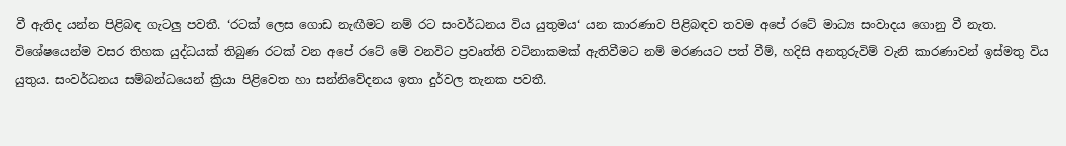වී ඇතිද යන්න පිළිබඳ ගැටලු පවතී. ‘රටක් ලෙස ගොඩ නැඟීමට නම් රට සංවර්ධනය විය යුතුමය‘ යන කාරණාව පිළිබඳව තවම අපේ රටේ මාධ්‍ය සංවාදය ගොනු වී නැත. විශේෂයෙන්ම වසර තිහක යුද්ධයක් තිබුණ රටක් වන අපේ රටේ මේ වනවිට ප්‍රවෘත්ති වටිනාකමක් ඇතිවීමට නම් මරණයට පත් වීම්, හදිසි අනතුරුවිම් වැනි කාරණාවන් ඉස්මතු විය යුතුය. සංවර්ධනය සම්බන්ධයෙන් ක්‍රියා පිළිවෙත හා සන්නිවේදනය ඉතා දුර්වල තැනක පවතී.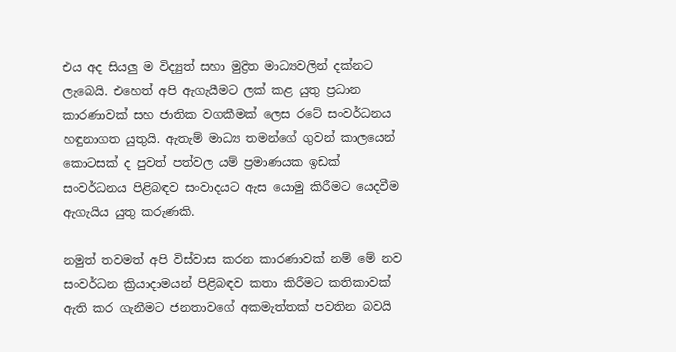එය අද සියලු ම විද්‍යුත් සහා මුද්‍රිත මාධ්‍යවලින් දක්නට ලැබෙයි. එහෙත් අපි ඇගැයීමට ලක් කළ යුතු ප්‍රධාන කාරණාවක් සහ ජාතික වගකීමක් ලෙස රටේ සංවර්ධනය හඳුනාගත යුතුයි. ඇතැම් මාධ්‍ය තමන්ගේ ගුවන් කාලයෙන් කොටසක් ද පුවත් පත්වල යම් ප්‍රමාණයක ඉඩක් සංවර්ධනය පිළිබඳව සංවාදයට ඇස යොමු කිරීමට යෙදවීම ඇගැයිය යුතු කරුණකි.

නමුත් තවමත් අපි විස්වාස කරන කාරණාවක් නම් මේ නව සංවර්ධන ක්‍රියාදාමයන් පිළිබඳව කතා කිරීමට කතිකාවක් ඇති කර ගැනීමට ජනතාවගේ අකමැත්තක් පවතින බවයි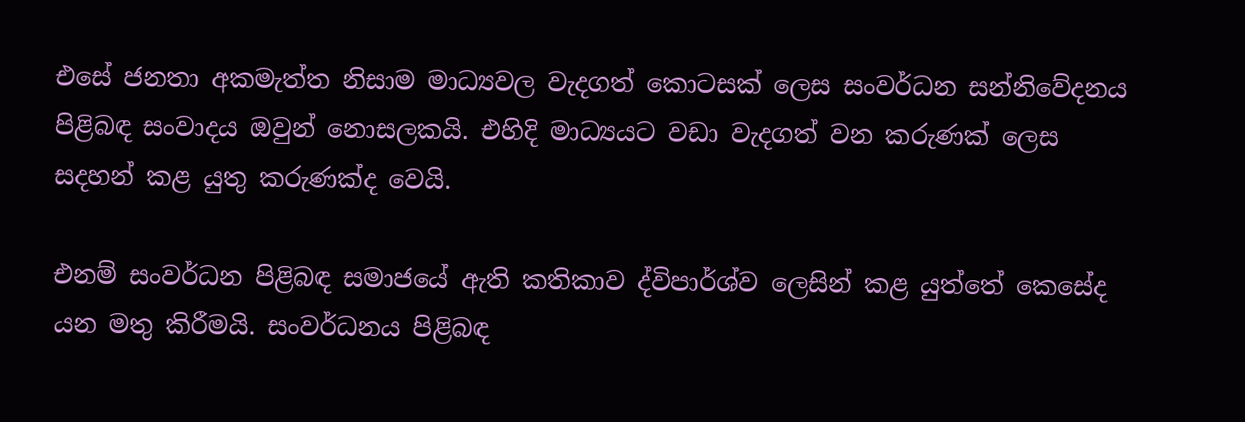එසේ ජනතා අකමැත්ත නිසාම මාධ්‍යවල වැදගත් කොටසක් ලෙස සංවර්ධන සන්නිවේදනය පිළිබඳ සංවාදය ඔවුන් නොසලකයි. එහිදි මාධ්‍යයට වඩා වැදගත් වන කරුණක් ලෙස සදහන් කළ යුතු කරුණක්ද වෙයි.

එනම් සංවර්ධන පිළිබඳ සමාජයේ ඇති කතිකාව ද්විපාර්ශ්ව ලෙසින් කළ යුත්තේ කෙසේද යන මතු කිරීමයි. සංවර්ධනය පිළිබඳ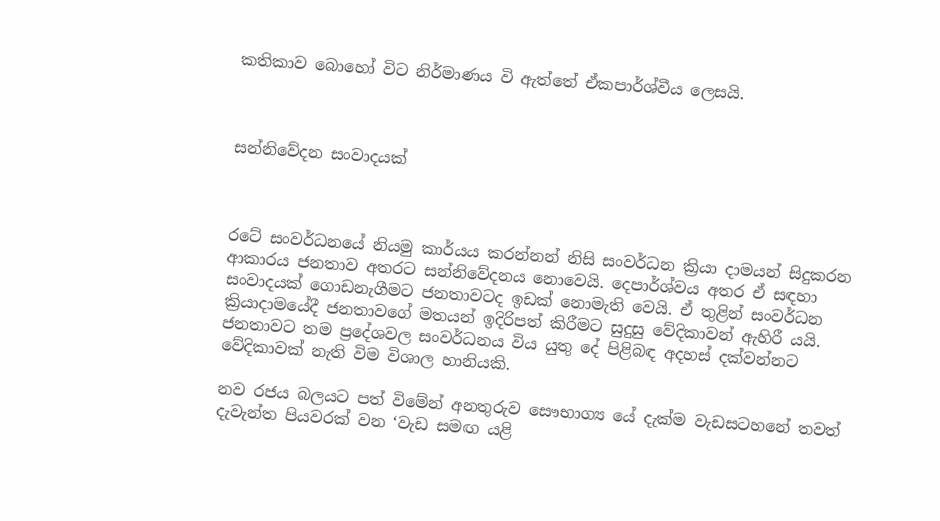කතිකාව බොහෝ විට නිර්මාණය වි ඇත්තේ ඒකපාර්ශ්වීය ලෙසයි.



සන්නිවේදන සංවාදයක්



රටේ සංවර්ධනයේ නියමු කාර්යය කරන්නන් නිසි සංවර්ධන ක්‍රියා දාමයන් සිදුකරන ආකාරය ජනතාව අතරට සන්නිවේදනය නොවෙයි. දෙපාර්ශ්වය අතර ඒ සඳහා සංවාදයක් ගොඩනැගීමට ජනතාවටද ඉඩක් නොමැති වෙයි. ඒ තුළින් සංවර්ධන ක්‍රියාදාමයේදී ජනතාවගේ මතයන් ඉදිරිපත් කිරීමට සුදුසු වේදිකාවන් ඇහිරී යයි. ජනතාවට තම ප්‍රදේශවල සංවර්ධනය විය යුතු දේ පිළිබඳ අදහස් දක්වන්නට වේදිකාවක් නැති විම විශාල හානියකි.

නව රජය බලයට පත් විමේන් අනතුරුව සෞභාග්‍ය යේ දැක්ම වැඩසටහනේ තවත් දැවැන්ත පියවරක් වන ‘වැඩ සමඟ යළි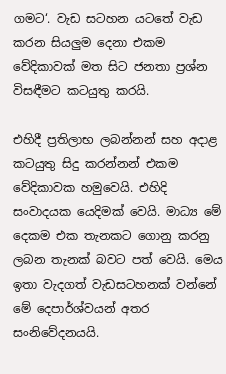ගමට‘. වැඩ සටහන යටතේ වැඩ කරන සියලුම දෙනා එකම වේදිකාවක් මත සිට ජනතා ප්‍රශ්න විසඳීමට කටයුතු කරයි.

එහිදී ප්‍රතිලාභ ලබන්නන් සහ අදාළ කටයුතු සිදු කරන්නන් එකම වේදිකාවක හමුවෙයි. එහිදි සංවාදයක යෙදිමක් වෙයි. මාධ්‍ය මේ දෙකම එක තැනකට ගොනු කරනු ලබන තැනක් බවට පත් වෙයි. මෙය ඉතා වැදගත් වැඩසටහනක් වන්නේ මේ දෙපාර්ශ්වයන් අතර සංනිවේදනයයි.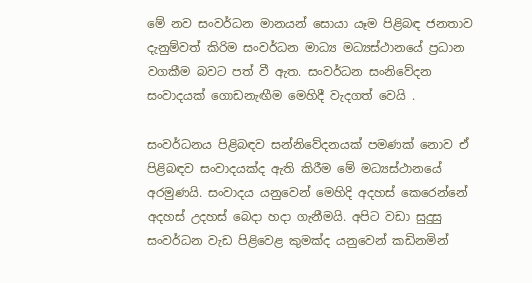මේ නව සංවර්ධන මානයන් සොයා යෑම පිළිබඳ ජනතාව දැනුම්වත් කිරිම සංවර්ධන මාධ්‍ය මධ්‍යස්ථානයේ ප්‍රධාන වගකීම බවට පත් වී ඇත. සංවර්ධන සංනිවේදන සංවාදයක් ගොඩනැඟීම මෙහිදී වැදගත් වෙයි .

සංවර්ධනය පිළිබඳව සන්නිවේදනයක් පමණක් නොව ඒ පිළිබඳව සංවාදයක්ද ඇති කිරීම මේ මධ්‍යස්ථානයේ අරමුණයි. සංවාදය යනුවෙන් මෙහිදි අදහස් කෙරෙන්නේ අදහස් උදහස් බෙදා හදා ගැනීමයි. අපිට වඩා සුදුසු සංවර්ධන වැඩ පිළිවෙළ කුමක්ද යනුවෙන් කඩිනමින්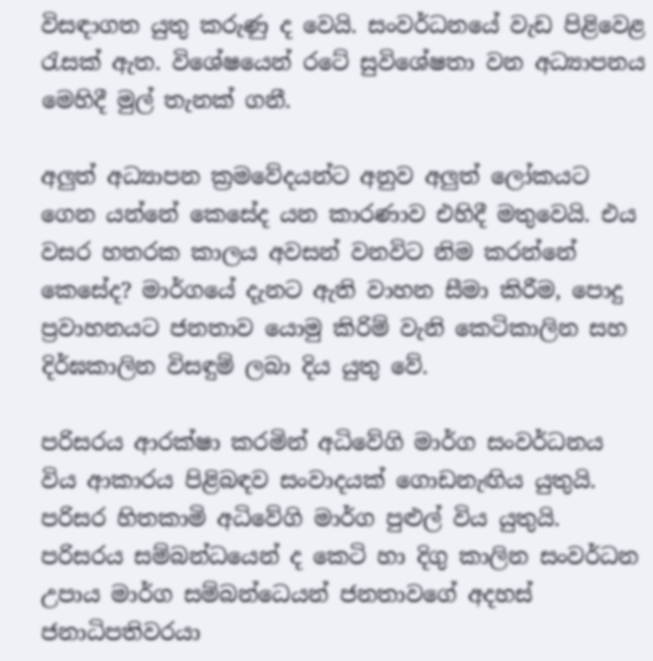විසඳාගත යුතු කරුණු ද වෙයි. සංවර්ධනයේ වැඩ පිළිවෙළ රැසක් ඇත. විශේෂයෙන් රටේ සුවිශේෂතා වන අධ්‍යාපනය මෙහිදී මුල් තැනක් ගනී.

අලුත් අධ්‍යාපන ක්‍රමවේදයන්ට අනුව අලුත් ලෝකයට ගෙන යන්නේ කෙසේද යන කාරණාව එහිදී මතුවෙයි. එය වසර හතරක කාලය අවසන් වනවිට නිම කරන්නේ කෙසේද? මාර්ගයේ දැනට ඇති වාහන සීමා කිරීම, පොදු ප්‍රවාහනයට ජනතාව යොමු කිරිම් වැනි කෙටිකාලින සහ දිර්ඝකාලින විසඳුම් ලබා දිය යුතු වේ.

පරිසරය ආරක්ෂා කරමින් අධිවේගි මාර්ග සංවර්ධනය විය ආකාරය පිළිබඳව සංවාදයක් ගොඩනැඟිය යුතුයි. පරිසර හිතකාමි අධිවේගි මාර්ග පුළුල් විය යුතුයි. පරිසරය සම්බන්ධයෙන් ද කෙටි හා දිගු කාලින සංවර්ධන උපාය මාර්ග සම්බන්ධ‌ෙයන් ජනතාවගේ අදහස් ජනාධිපතිවරයා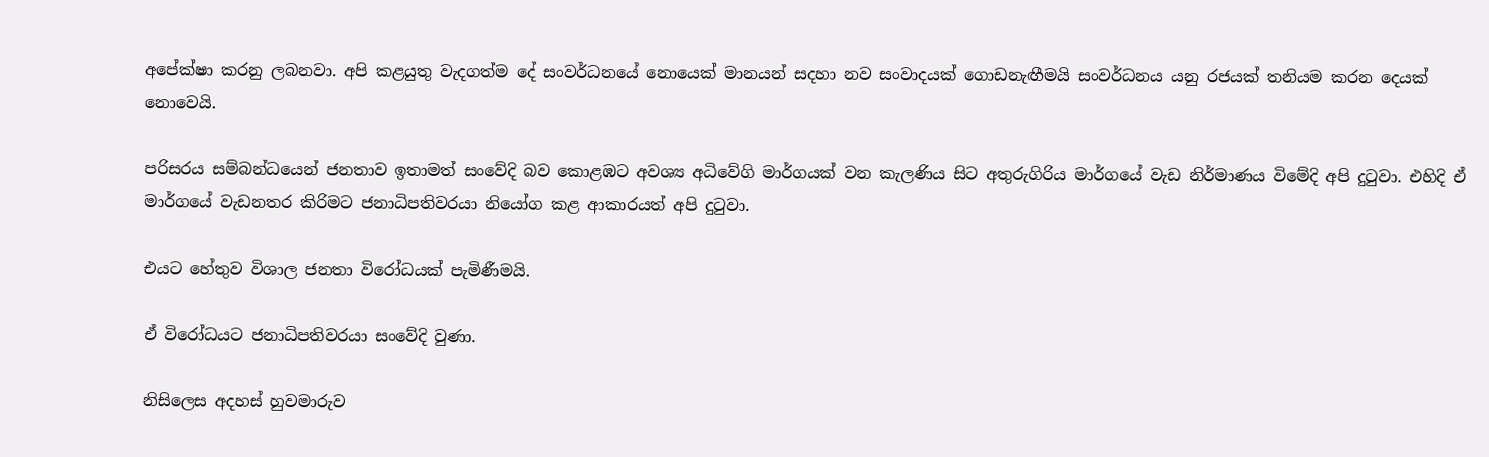අපේක්ෂා කරනු ලබනවා. අපි කළයුතු වැදගත්ම දේ සංවර්ධනයේ නොයෙක් මානයන් සදහා නව සංවාදයක් ගොඩනැඟීමයි සංවර්ධනය යනු රජයක් තනියම කරන දෙයක් නොවෙයි.

පරිසරය සම්බන්ධයෙන් ජනතාව ඉතාමත් සංවේදි බව කොළඹට අවශ්‍ය අධිවේගි මාර්ගයක් වන කැලණිය සිට අතුරුගිරිය මාර්ගයේ වැඩ නිර්මාණය විමේදි අපි දුටුවා. එහිදි ඒ මාර්ගයේ වැඩනතර කිරිමට ජනාධිපතිවරයා නියෝග කළ ආකාරයත් අපි දුටුවා.

එයට හේතුව විශාල ජනතා විරෝධයක් පැමිණීමයි.

ඒ විරෝධයට ජනාධිපතිවරයා සංවේදි වුණා.

නිසිලෙස අදහස් හුවමාරුව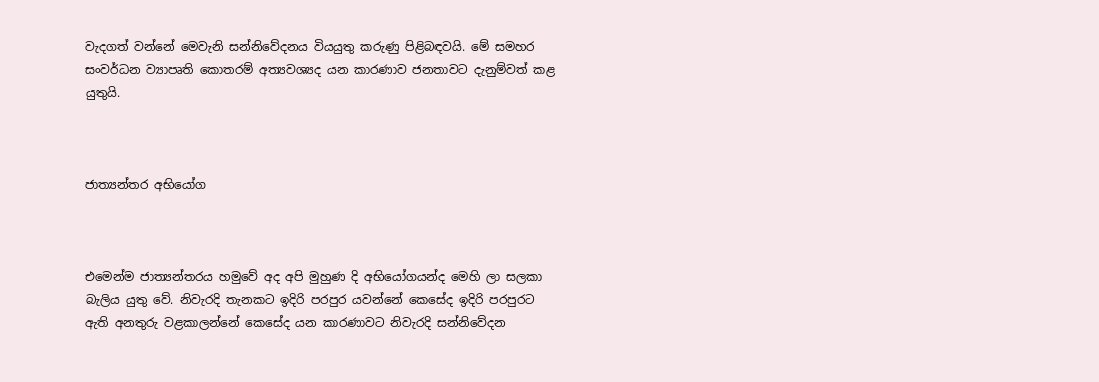වැදගත් වන්නේ මෙවැනි සන්නිවේදනය වියයුතු කරුණු පිළිබඳවයි. මේ සමහර සංවර්ධන ව්‍යාපෘති කොතරම් අත්‍යවශ්‍යද යන කාරණාව ජනතාවට දැනුම්වත් කළ යුතුයි.



ජාත්‍යන්තර අභියෝග



එමෙන්ම ජාත්‍යන්තරය හමුවේ අද අපි මුහුණ දි අභියෝගයන්ද මෙහි ලා සලකා බැලිය යුතු වේ. නිවැරදි තැනකට ඉදිරි පරපුර යවන්නේ කෙසේද ඉදිරි පරපුරට ඇති අනතුරු වළකාලන්නේ කෙසේද යන කාරණාවට නිවැරදි සන්නිවේදන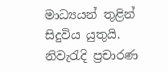මාධ්‍යයන් තුළින් සිදුවිය යුතුයි. නිවැරැදි ප්‍රචාරණ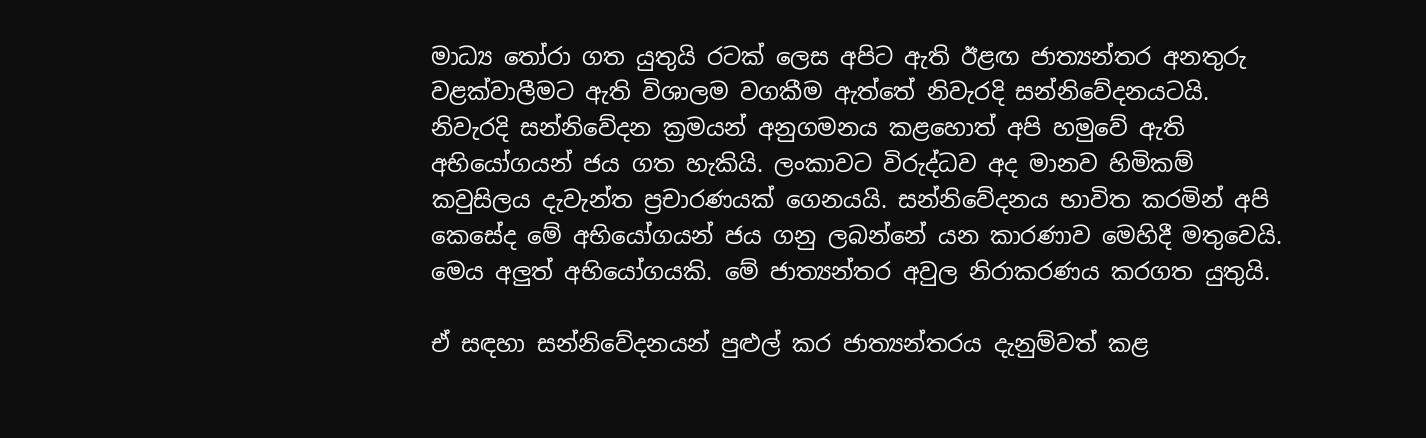මාධ්‍ය තෝරා ගත යුතුයි රටක් ලෙස අපිට ඇති ඊළඟ ජාත්‍යන්තර අනතුරු වළක්වාලීමට ඇති විශාලම වගකීම ඇත්තේ නිවැරදි සන්නිවේදනයටයි. නිවැරදි සන්නිවේදන ක්‍රමයන් අනුගමනය කළහොත් අපි හමුවේ ඇති අභියෝගයන් ජය ගත හැකියි. ලංකාවට විරුද්ධව අද මානව හිමිකම් කවුසිලය දැවැන්ත ප්‍රචාරණයක් ගෙනයයි. සන්නිවේදනය භාවිත කරමින් අපි කෙසේද මේ අභියෝගයන් ජය ගනු ලබන්නේ යන කාරණාව මෙහිදී මතුවෙයි. මෙය අලුත් අභියෝගයකි. මේ ජාත්‍යන්තර අවුල නිරාකරණය කරගත යුතුයි.

ඒ සඳහා සන්නිවේදනයන් පුළුල් කර ජාත්‍යන්තරය දැනුම්වත් කළ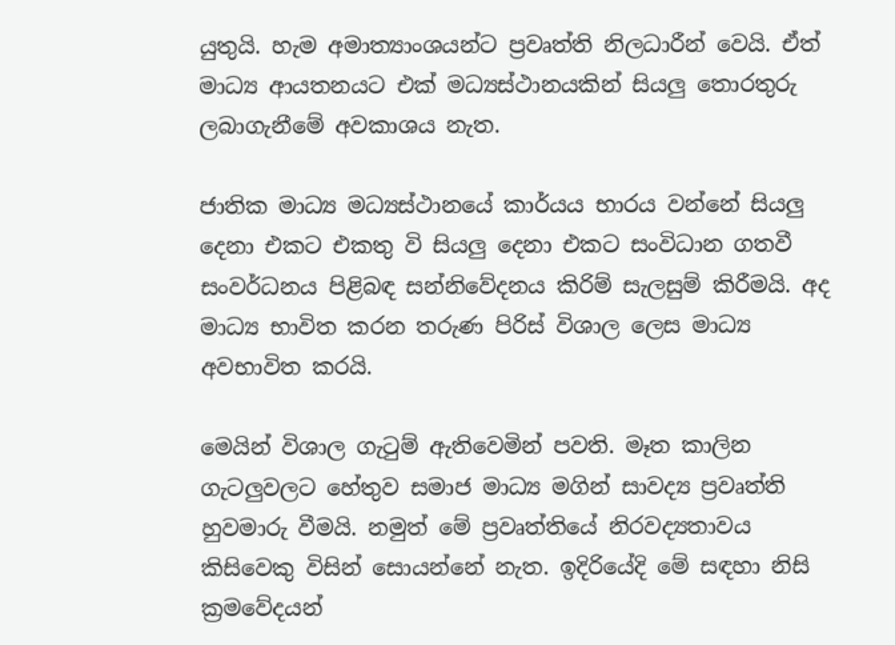යුතුයි. හැම අමාත්‍යාංශයන්ට ප්‍රවෘත්ති නිලධාරීන් වෙයි. ඒත් මාධ්‍ය ආයතනයට එක් මධ්‍යස්ථානයකින් සියලු තොරතුරු ලබාගැනීමේ අවකාශය නැත.

ජාතික මාධ්‍ය මධ්‍යස්ථානයේ කාර්යය භාරය වන්නේ සියලු දෙනා එකට එකතු වි සියලු දෙනා එකට සංවිධාන ගතවී සංවර්ධනය පිළිබඳ සන්නිවේදනය කිරිම් සැලසුම් කිරීමයි. අද මාධ්‍ය භාවිත කරන තරුණ පිරිස් විශාල ලෙස මාධ්‍ය අවභාවිත කරයි.

මෙයින් විශාල ගැටුම් ඇතිවෙමින් පවති. මෑත කාලින ගැටලුවලට හේතුව සමාජ මාධ්‍ය මගින් සාවද්‍ය ප්‍රවෘත්ති හුවමාරු වීමයි. නමුත් මේ ප්‍රවෘත්තියේ නිරවද්‍යතාවය කිසිවෙකු විසින් සොයන්නේ නැත. ඉදිරියේදි මේ සඳහා නිසි ක්‍රමවේදයන්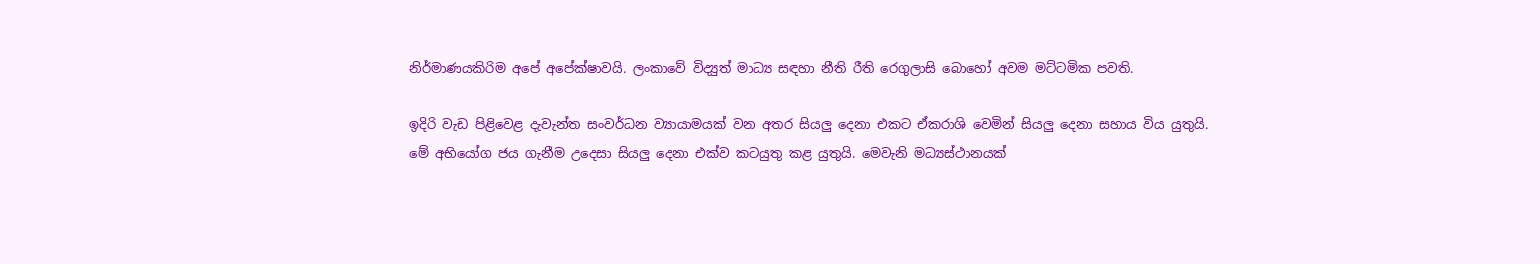නිර්මාණයකිරිම අපේ අපේක්ෂාවයි. ලංකාවේ විද්‍යුත් මාධ්‍ය සඳහා නීති රීති රෙගුලාසි බොහෝ අවම මට්ටමික පවති.

ඉදිරි වැඩ පිළිවෙළ දැවැන්ත සංවර්ධන ව්‍යායාමයක් වන අතර සියලු දෙනා එකට ඒකරාශි වෙමින් සියලු දෙනා සහාය විය යුතුයි. මේ අභියෝග ජය ගැනීම උදෙසා සියලු දෙනා එක්ව කටයුතු කළ යුතුයි. මෙවැනි මධ්‍යස්ථානයක්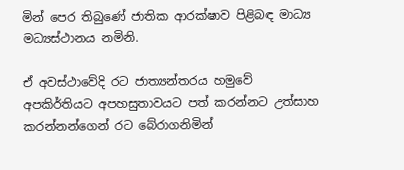මින් පෙර තිබුණේ ජාතික ආරක්ෂාව පිළිබඳ මාධ්‍ය මධ්‍යස්ථානය නමිනි.

ඒ අවස්ථාවේදි රට ජාත්‍යන්තරය හමුවේ අපකිර්තියට අපහසුතාවයට පත් කරන්නට උත්සාහ කරන්නන්ගෙන් රට බේරාගනිමින්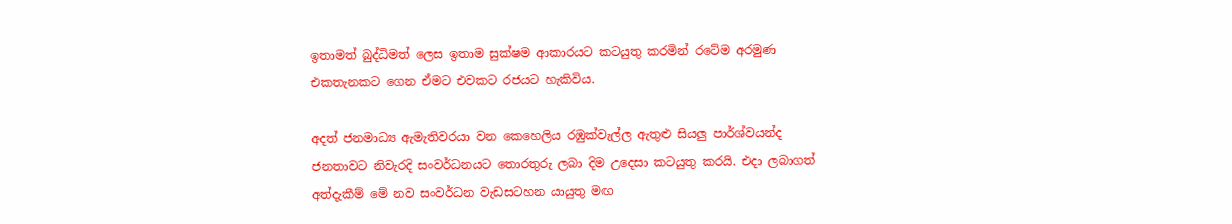ඉතාමත් බුද්ධිමත් ලෙස ඉතාම සුක්ෂම ආකාරයට කටයුතු කරමින් රටේම අරමුණ එකතැනකට ගෙන ඒමට එවකට රජයට හැකිවිය.

අදත් ජනමාධ්‍ය ඇමැතිවරයා වන කෙහෙලිය රඹුක්වැල්ල ඇතුළු සියලු පාර්ශ්වයන්ද ජනතාවට නිවැරදි සංවර්ධනයට තොරතුරු ලබා දිම උදෙසා කටයුතු කරයි. එදා ලබාගත් අත්දැකීම් මේ නව සංවර්ධන වැඩසටහන යායුතු මඟ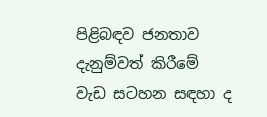පිළිබඳව ජනතාව දැනුම්වත් කිරීමේ වැඩ සටහන සඳහා ද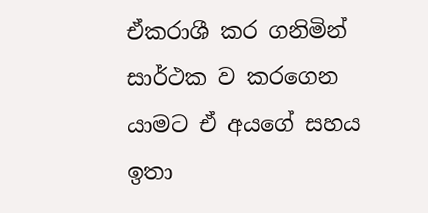ඒකරාශී කර ගනිමින් සාර්ථක ව කරගෙන යාමට ඒ අයගේ සහය ඉතා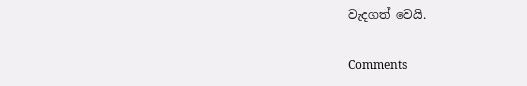වැදගත් වෙයි.

Comments